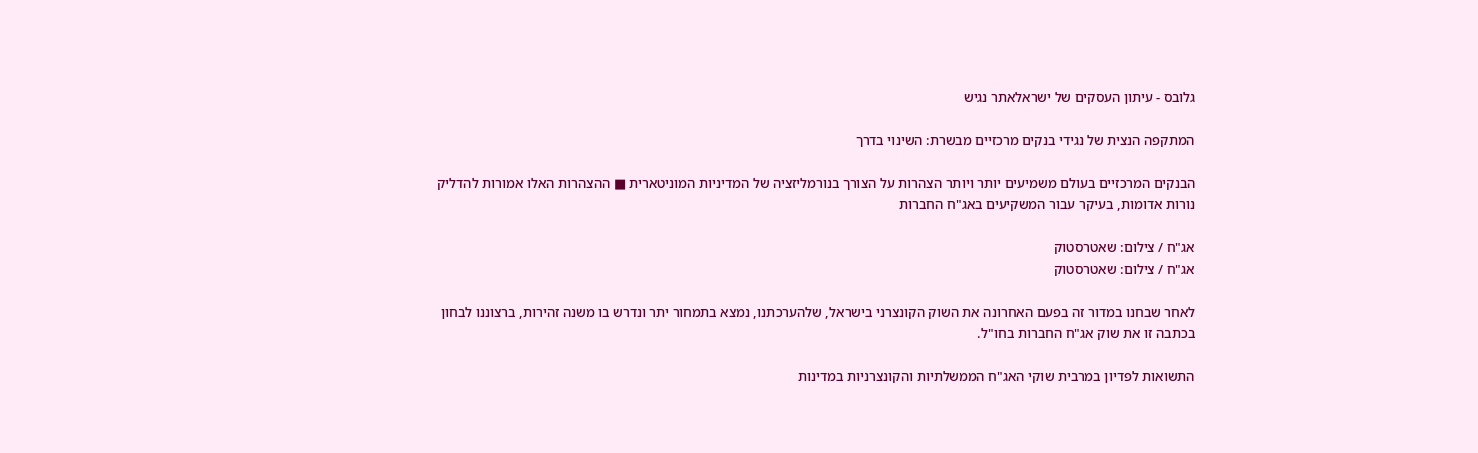גלובס - עיתון העסקים של ישראלאתר נגיש

המתקפה הנצית של נגידי בנקים מרכזיים מבשרת: השינוי בדרך

הבנקים המרכזיים בעולם משמיעים יותר ויותר הצהרות על הצורך בנורמליזציה של המדיניות המוניטארית ■ ההצהרות האלו אמורות להדליק נורות אדומות, בעיקר עבור המשקיעים באג"ח החברות

אג"ח / צילום: שאטרסטוק
אג"ח / צילום: שאטרסטוק

לאחר שבחנו במדור זה בפעם האחרונה את השוק הקונצרני בישראל, שלהערכתנו, נמצא בתמחור יתר ונדרש בו משנה זהירות, ברצוננו לבחון בכתבה זו את שוק אג"ח החברות בחו"ל.

התשואות לפדיון במרבית שוקי האג"ח הממשלתיות והקונצרניות במדינות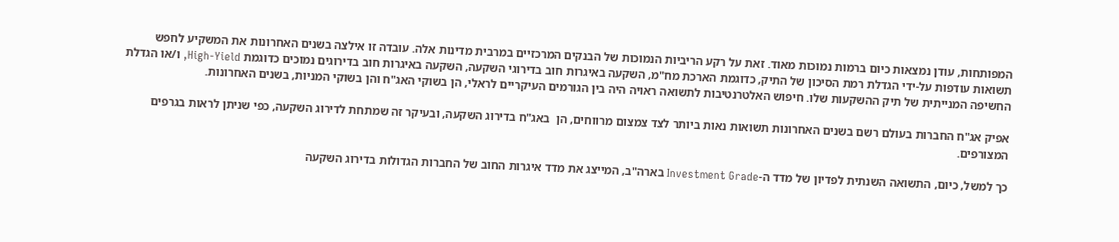המפותחות, עודן נמצאות כיום ברמות נמוכות מאוד. זאת על רקע הריביות הנמוכות של הבנקים המרכזיים במרבית מדינות אלה. עובדה זו אילצה בשנים האחרונות את המשקיע לחפש תשואות עודפות על-ידי הגדלת רמת הסיכון של התיק, כדוגמת הארכת מח"מ, השקעה באיגרות חוב בדירוגי השקעה, השקעה באיגרות חוב בדירוגים נמוכים כדוגמת High-Yield, ו/או הגדלת החשיפה המנייתית של תיק ההשקעות שלו. חיפוש האלטרנטיבות לתשואה ראויה היה בין הגורמים העיקריים לראלי, הן בשוקי האג"ח והן בשוקי המניות, בשנים האחרונות.

אפיק אג"ח החברות בעולם רשם בשנים האחרונות תשואות נאות ביותר לצד צמצום מרווחים, הן  באג"ח בדירוג השקעה, ובעיקר זה שמתחת לדירוג השקעה, כפי שניתן לראות בגרפים המצורפים.

כך למשל, כיום, התשואה השנתית לפדיון של מדד ה-Investment Grade בארה"ב, המייצג את מדד איגרות החוב של החברות הגדולות בדירוג השקעה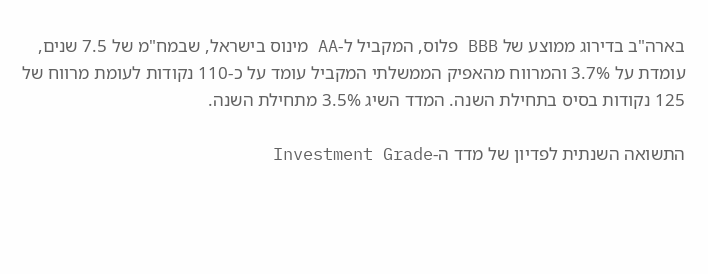בארה"ב בדירוג ממוצע של BBB פלוס, המקביל ל-AA מינוס בישראל, שבמח"מ של 7.5 שנים, עומדת על 3.7% והמרווח מהאפיק הממשלתי המקביל עומד על כ-110 נקודות לעומת מרווח של 125 נקודות בסיס בתחילת השנה. המדד השיג 3.5% מתחילת השנה.

התשואה השנתית לפדיון של מדד ה-Investment Grade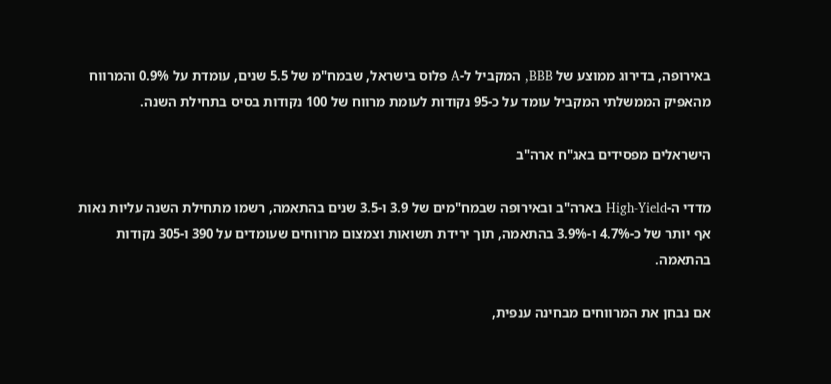באירופה, בדירוג ממוצע של BBB, המקביל ל-A פלוס בישראל, שבמח"מ של 5.5 שנים, עומדת על 0.9% והמרווח מהאפיק הממשלתי המקביל עומד על כ-95 נקודות לעומת מרווח של 100 נקודות בסיס בתחילת השנה.

הישראלים מפסידים באג"ח ארה"ב

מדדי ה-High-Yield בארה"ב ובאירופה שבמח"מים של 3.9 ו-3.5 שנים בהתאמה, רשמו מתחילת השנה עליות נאות אף יותר של כ-4.7% ו-3.9% בהתאמה, תוך ירידת תשואות וצמצום מרווחים שעומדים על 390 ו-305 נקודות בהתאמה.

אם נבחן את המרווחים מבחינה ענפית,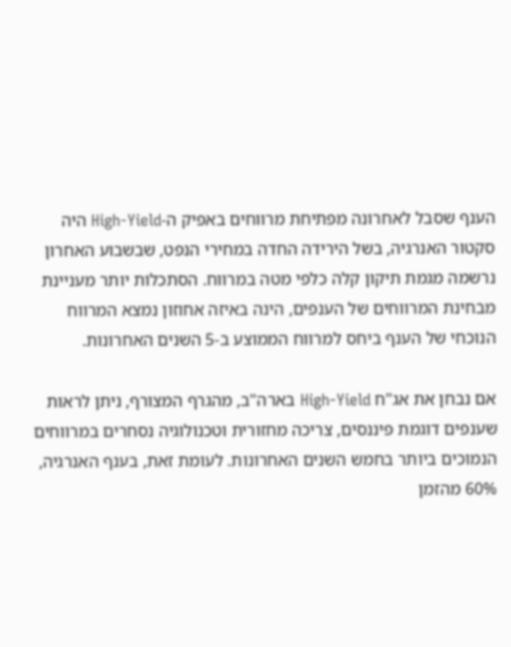הענף שסבל לאחרונה מפתיחת מרווחים באפיק ה-High-Yield היה סקטור האנרגיה, בשל הירידה החדה במחירי הנפט, שבשבוע האחרון נרשמה מגמת תיקון קלה כלפי מטה במרווח. הסתכלות יותר מעניינת מבחינת המרווחים של הענפים, הינה באיזה אחוזון נמצא המרווח הנוכחי של הענף ביחס למרווח הממוצע ב-5 השנים האחרונות.

אם נבחן את אג"ח High-Yield בארה"ב, מהגרף המצורף, ניתן לראות שענפים דוגמת פיננסים, צריכה מחזורית וטכנולוגיה נסחרים במרווחים הנמוכים ביותר בחמש השנים האחרונות. לעומת זאת, בענף האנרגיה, 60% מהזמן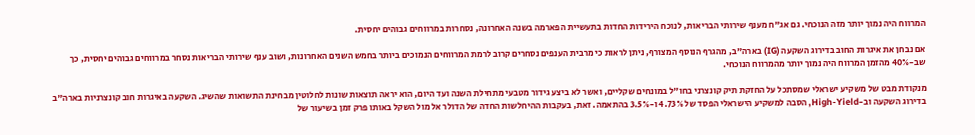המרווח היה נמוך יותר מזה הנוכחי. גם אג"ח מענף שירותי הבריאות, לנוכח הירידות החדות בתעשיית הפארמה בשנה האחרונה, נסחרות במרווחים גבוהים יחסית.

אם נבחן את איגרות החוב בדירוג השקעה (IG) בארה"ב, מהגרף הנוסף המצורף, ניתן לראות כי מרבית הענפים נסחרים קרוב לרמת המרווחים הנמוכים ביותר בחמש השנים האחרונות, ושוב ענף שירותי הבריאות נסחר במרווחים גבוהים יחסית, כך שב-40% מהזמן המרווח היה נמוך יותר מהמרווח הנוכחי.

מנקודת מבט של משקיע ישראלי שמסתכל על החזקת תיק קונצרני בחו"ל במונחים שקליים, ואשר לא ביצע גידור מטבעי מתחילת השנה ועד היום, הוא יראה תוצאות שונות לחלוטין מבחינת התשואות שהשיג. השקעה באיגרות חוב קונצרניות בארה"ב בדירוג השקעה וב-High-Yield, הסבה למשקיע הישראלי הפסד של 4.73% ו-3.5% בהתאמה. זאת, בעקבות ההיחלשות החדה של הדולר אל מול השקל באותו פרק זמן בשיעור של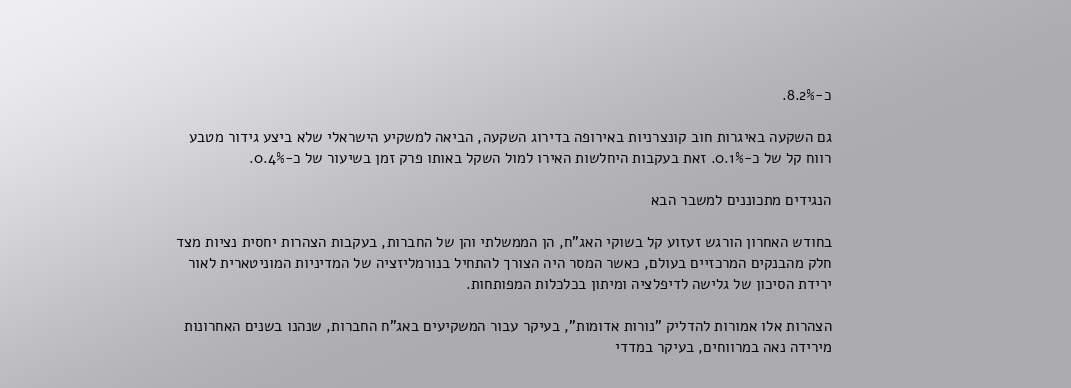כ-8.2%.

גם השקעה באיגרות חוב קונצרניות באירופה בדירוג השקעה, הביאה למשקיע הישראלי שלא ביצע גידור מטבע רווח קל של כ-0.1%. זאת בעקבות היחלשות האירו למול השקל באותו פרק זמן בשיעור של כ-0.4%.

הנגידים מתכוננים למשבר הבא

בחודש האחרון הורגש זעזוע קל בשוקי האג"ח, הן הממשלתי והן של החברות, בעקבות הצהרות יחסית נציות מצד חלק מהבנקים המרכזיים בעולם, כאשר המסר היה הצורך להתחיל בנורמליזציה של המדיניות המוניטארית לאור ירידת הסיכון של גלישה לדיפלציה ומיתון בכלכלות המפותחות.

הצהרות אלו אמורות להדליק "נורות אדומות", בעיקר עבור המשקיעים באג"ח החברות, שנהנו בשנים האחרונות מירידה נאה במרווחים, בעיקר במדדי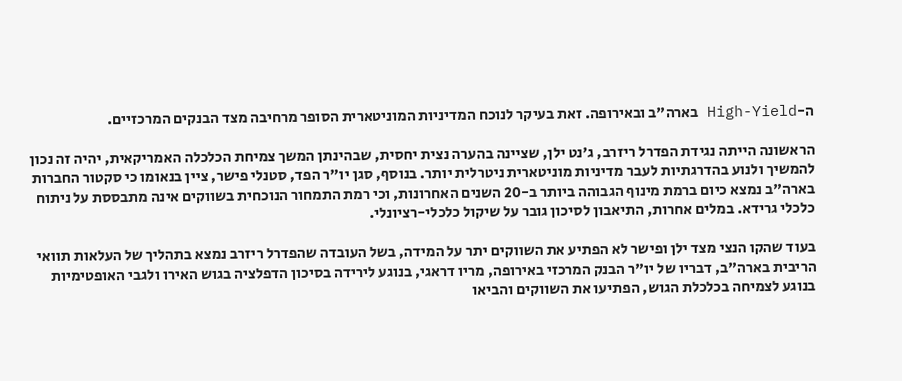ה-High-Yield בארה"ב ובאירופה. זאת בעיקר לנוכח המדיניות המוניטארית הסופר מרחיבה מצד הבנקים המרכזיים.

הראשונה הייתה נגידת הפדרל ריזרב, ג'נט ילן, שציינה בהערה נצית יחסית, שבהינתן המשך צמיחת הכלכלה האמריקאית, יהיה זה נכון להמשיך ולנוע בהדרגתיות לעבר מדיניות מוניטארית ניטרלית יותר. בנוסף, סגן יו"ר הפד, סטנלי פישר, ציין בנאומו כי סקטור החברות בארה"ב נמצא כיום ברמת מינוף הגבוהה ביותר ב-20 השנים האחרונות, וכי רמת התמחור הנוכחית בשווקים אינה מתבססת על ניתוח כלכלי גרידא. במלים אחרות, התיאבון לסיכון גובר על שיקול כלכלי-רציונלי.

בעוד שהקו הנצי מצד ילן ופישר לא הפתיע את השווקים יתר על המידה, בשל העובדה שהפדרל ריזרב נמצא בתהליך של העלאות תוואי הריבית בארה"ב, דבריו של יו"ר הבנק המרכזי באירופה, מריו דראגי, בנוגע לירידה בסיכון הדפלציה בגוש האירו ולגבי האופטימיות בנוגע לצמיחה בכלכלת הגוש, הפתיעו את השווקים והביאו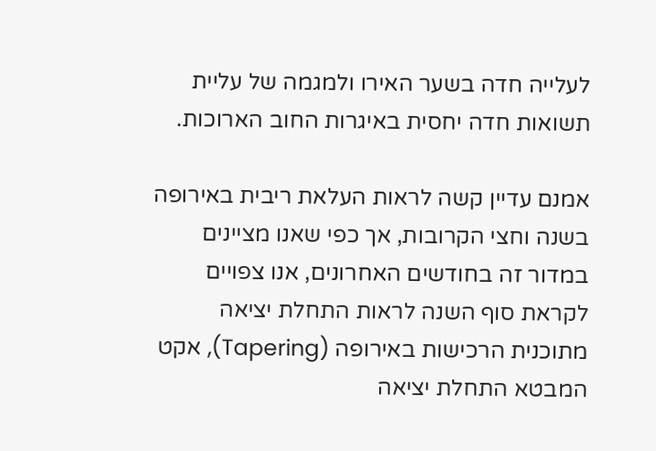לעלייה חדה בשער האירו ולמגמה של עליית תשואות חדה יחסית באיגרות החוב הארוכות.

אמנם עדיין קשה לראות העלאת ריבית באירופה בשנה וחצי הקרובות, אך כפי שאנו מציינים במדור זה בחודשים האחרונים, אנו צפויים לקראת סוף השנה לראות התחלת יציאה מתוכנית הרכישות באירופה (Tapering), אקט המבטא התחלת יציאה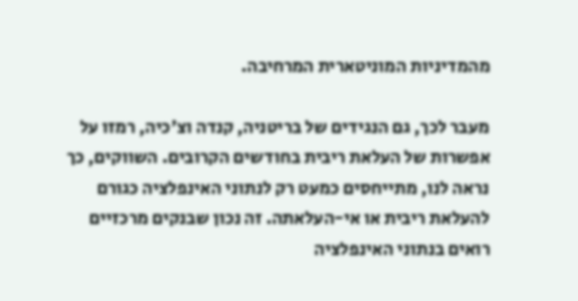מהמדיניות המוניטארית המרחיבה.

מעבר לכך, גם הנגידים של בריטניה, קנדה וצ'כיה, רמזו על אפשרות של העלאת ריבית בחודשים הקרובים. השווקים, כך נראה לנו, מתייחסים כמעט רק לנתוני האינפלציה כגורם להעלאת ריבית או אי-העלאתה. זה נכון שבנקים מרכזיים רואים בנתוני האינפלציה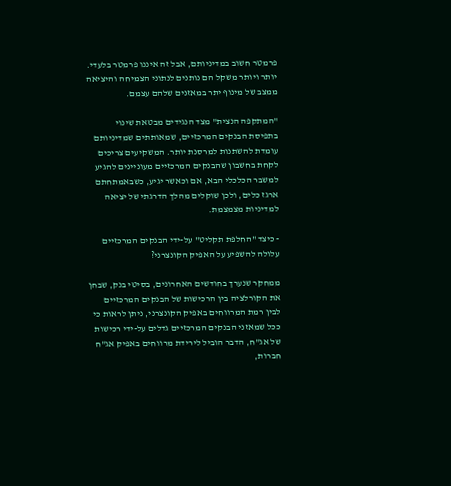פרמטר חשוב במדיניותם, אבל זה איננו פרמטר בלעדי. יותר ויותר משקל הם נותנים לנתוני הצמיחה והיציאה ממצב של מינוף יתר במאזנים שלהם עצמם.

"המתקפה הנצית" מצד הנגידים מבטאת שינוי בתפיסת הבנקים המרכזיים, שמאותתים שמדיניותם עומדת להשתנות למרסנת יותר. המשקיעים צריכים לקחת בחשבון שהבנקים המרכזיים מעוניינים להגיע למשבר הכלכלי הבא, אם וכאשר יגיע, כשבאמתחתם ארגז כלים, ולכן שוקלים מהלך הדרגתי של יציאה למדיניות מצמצמת.

- כיצד "החלפת תקליט" על-ידי הבנקים המרכזיים עלולה להשפיע על האפיק הקונצרני?

ממחקר שנערך בחודשים האחרונים, בסיטי בנק, שבחן את הקורלציה בין הרכישות של הבנקים המרכזיים לבין רמת המרווחים באפיק הקונצרני, ניתן לראות כי ככל שמאזני הבנקים המרכזיים גדלים על-ידי רכישות של אג"ח, הדבר הוביל לירידת מרווחים באפיק אג"ח חברות,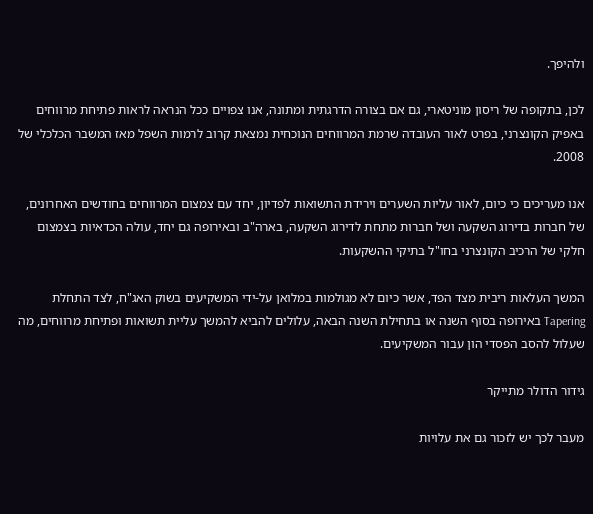ולהיפך.

לכן, בתקופה של ריסון מוניטארי, גם אם בצורה הדרגתית ומתונה, אנו צפויים ככל הנראה לראות פתיחת מרווחים באפיק הקונצרני, בפרט לאור העובדה שרמת המרווחים הנוכחית נמצאת קרוב לרמות השפל מאז המשבר הכלכלי של 2008.

אנו מעריכים כי כיום, לאור עליות השערים וירידת התשואות לפדיון, יחד עם צמצום המרווחים בחודשים האחרונים, של חברות בדירוג השקעה ושל חברות מתחת לדירוג השקעה, בארה"ב ובאירופה גם יחד, עולה הכדאיות בצמצום חלקי של הרכיב הקונצרני בחו"ל בתיקי ההשקעות.

המשך העלאות ריבית מצד הפד, אשר כיום לא מגולמות במלואן על-ידי המשקיעים בשוק האג"ח, לצד התחלת Tapering באירופה בסוף השנה או בתחילת השנה הבאה, עלולים להביא להמשך עליית תשואות ופתיחת מרווחים, מה שעלול להסב הפסדי הון עבור המשקיעים.

גידור הדולר מתייקר

מעבר לכך יש לזכור גם את עלויות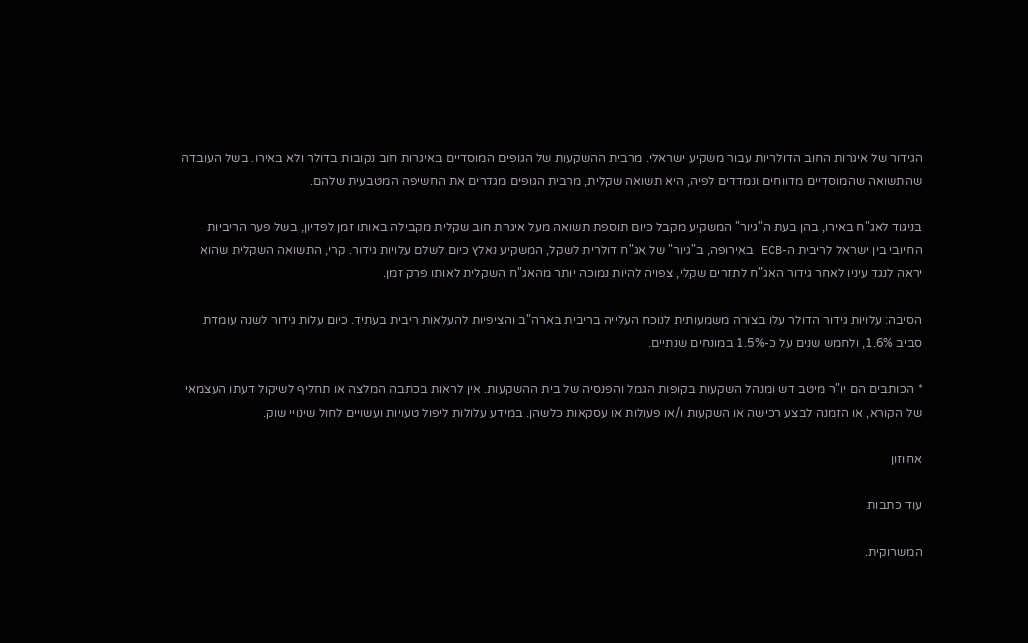הגידור של איגרות החוב הדולריות עבור משקיע ישראלי. מרבית ההשקעות של הגופים המוסדיים באיגרות חוב נקובות בדולר ולא באירו. בשל העובדה שהתשואה שהמוסדיים מדווחים ונמדדים לפיה, היא תשואה שקלית, מרבית הגופים מגדרים את החשיפה המטבעית שלהם.

בניגוד לאג"ח באירו, בהן בעת ה"גיור" המשקיע מקבל כיום תוספת תשואה מעל איגרת חוב שקלית מקבילה באותו זמן לפדיון, בשל פער הריביות החיובי בין ישראל לריבית ה-ECB באירופה, ב"גיור" של אג"ח דולרית לשקל, המשקיע נאלץ כיום לשלם עלויות גידור. קרי, התשואה השקלית שהוא יראה לנגד עיניו לאחר גידור האג"ח לתזרים שקלי, צפויה להיות נמוכה יותר מהאג"ח השקלית לאותו פרק זמן.

הסיבה: עלויות גידור הדולר עלו בצורה משמעותית לנוכח העלייה בריבית בארה"ב והציפיות להעלאות ריבית בעתיד. כיום עלות גידור לשנה עומדת סביב 1.6%, ולחמש שנים על כ-1.5% במונחים שנתיים.

* הכותבים הם יו"ר מיטב דש ומנהל השקעות בקופות הגמל והפנסיה של בית ההשקעות. אין לראות בכתבה המלצה או תחליף לשיקול דעתו העצמאי של הקורא, או הזמנה לבצע רכישה או השקעות ו/או פעולות או עסקאות כלשהן. במידע עלולות ליפול טעויות ועשויים לחול שינויי שוק.

אחוזון

עוד כתבות

המשרוקית.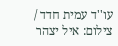עו''ד עמית חדד / צילום: איל יצהר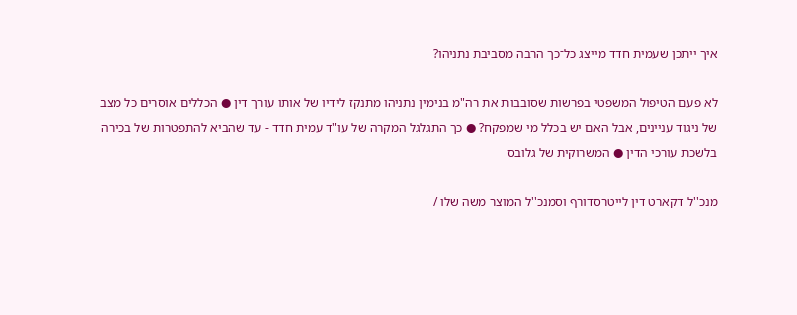איך ייתכן שעמית חדד מייצג כל־כך הרבה מסביבת נתניהו?

לא פעם הטיפול המשפטי בפרשות שסובבות את רה"מ בנימין נתניהו מתנקז לידיו של אותו עורך דין ● הכללים אוסרים כל מצב של ניגוד עניינים, אבל האם יש בכלל מי שמפקח? ● כך התגלגל המקרה של עו"ד עמית חדד - עד שהביא להתפטרות של בכירה בלשכת עורכי הדין ● המשרוקית של גלובס

מנכ''ל דקארט דין לייטרסדורף וסמנכ''ל המוצר משה שלו /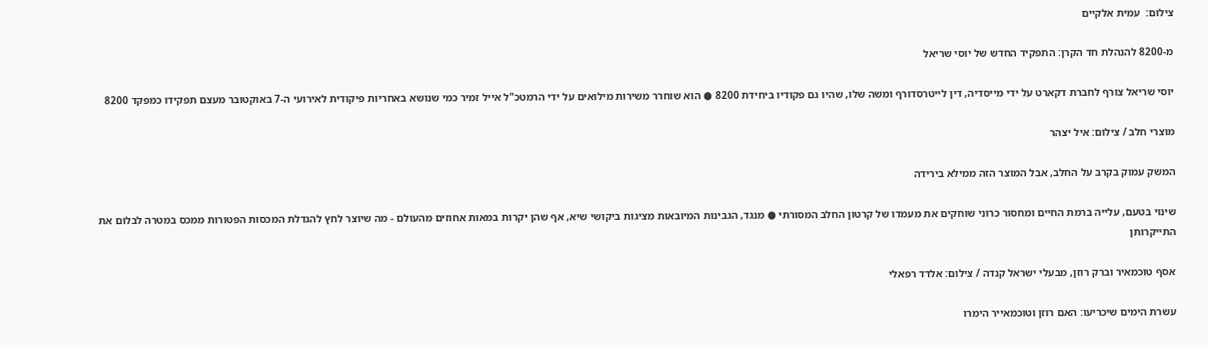צילום:  עמית אלקיים

מ-8200 להנהלת חד הקרן: התפקיד החדש של יוסי שריאל

יוסי שריאל צורף לחברת דקארט על ידי מייסדיה, דין לייטרסדורף ומשה שלו, שהיו גם פקודיו ביחידת 8200 ● הוא שוחרר משירות מילואים על ידי הרמטכ"ל אייל זמיר כמי שנושא באחריות פיקודית לאירועי ה-7 באוקטובר מעצם תפקידו כמפקד 8200

מוצרי חלב / צילום: איל יצהר

המשק עמוק בקרב על החלב, אבל המוצר הזה ממילא בירידה

שינוי בטעם, עלייה ברמת החיים ומחסור כרוני שוחקים את מעמדו של קרטון החלב המסורתי ● מנגד, הגבינות המיובאות מציגות ביקושי שיא, אף שהן יקרות במאות אחוזים מהעולם - מה שיוצר לחץ להגדלת המכסות הפטורות ממכס במטרה לבלום את התייקרותן

אסף טוכמאיר וברק רוזן, מבעלי ישראל קנדה / צילום: אלדד רפאלי

עשרת הימים שיכריעו: האם רוזן וטוכמאייר הימרו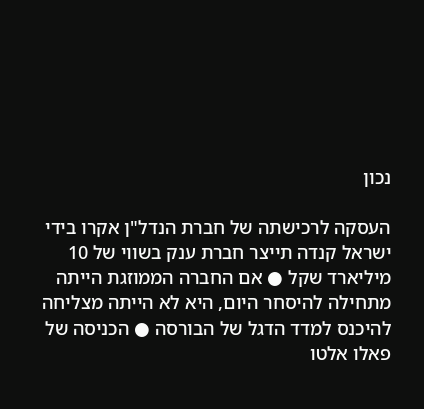נכון

העסקה לרכישתה של חברת הנדל"ן אקרו בידי ישראל קנדה תייצר חברת ענק בשווי של 10 מיליארד שקל ● אם החברה הממוזגת הייתה מתחילה להיסחר היום, היא לא הייתה מצליחה להיכנס למדד הדגל של הבורסה ● הכניסה של פאלו אלטו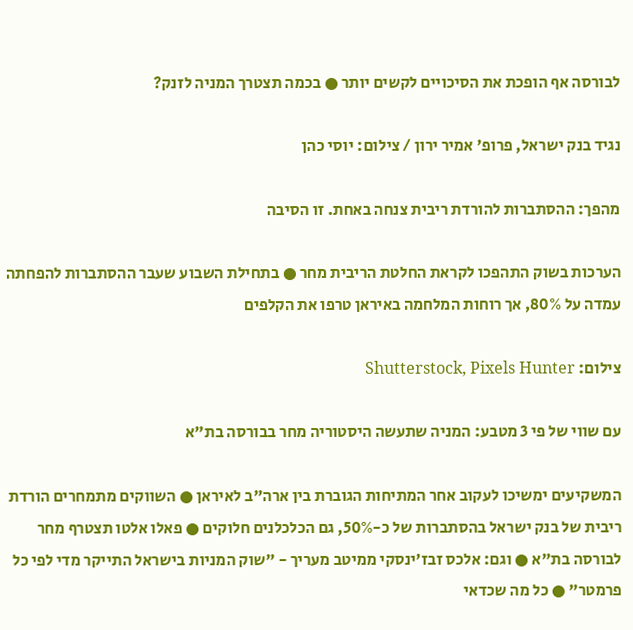לבורסה אף הופכת את הסיכויים לקשים יותר ● בכמה תצטרך המניה לזנק?

נגיד בנק ישראל, פרופ' אמיר ירון / צילום: יוסי כהן

מהפך: ההסתברות להורדת ריבית צנחה באחת. זו הסיבה

הערכות בשוק התהפכו לקראת החלטת הריבית מחר ● בתחילת השבוע שעבר ההסתברות להפחתה עמדה על 80%, אך רוחות המלחמה באיראן טרפו את הקלפים

צילום: Shutterstock, Pixels Hunter

עם שווי של פי 3 מטבע: המניה שתעשה היסטוריה מחר בבורסה בת"א

המשקיעים ימשיכו לעקוב אחר המתיחות הגוברת בין ארה"ב לאיראן ● השווקים מתמחרים הורדת ריבית של בנק ישראל בהסתברות של כ-50%, גם הכלכלנים חלוקים ● פאלו אלטו תצטרף מחר לבורסה בת"א ● וגם: אלכס זבז'ינסקי ממיטב מעריך - "שוק המניות בישראל התייקר מדי לפי כל פרמטר" ● כל מה שכדאי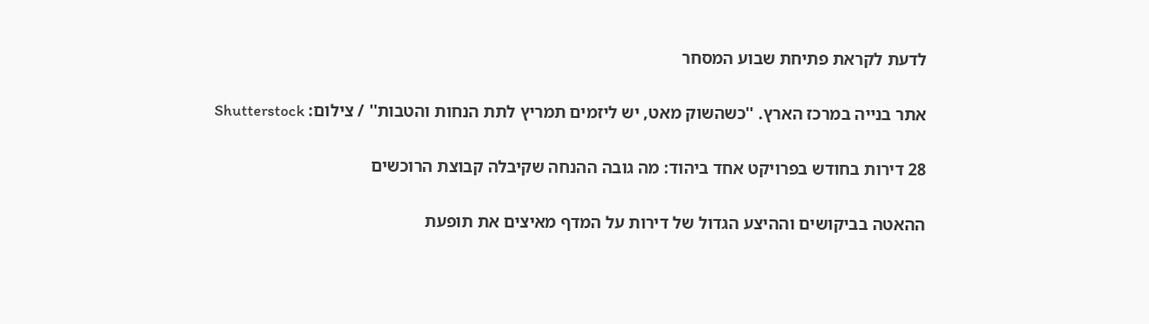לדעת לקראת פתיחת שבוע המסחר

אתר בנייה במרכז הארץ. ''כשהשוק מאט, יש ליזמים תמריץ לתת הנחות והטבות'' / צילום: Shutterstock

28 דירות בחודש בפרויקט אחד ביהוד: מה גובה ההנחה שקיבלה קבוצת הרוכשים

ההאטה בביקושים וההיצע הגדול של דירות על המדף מאיצים את תופעת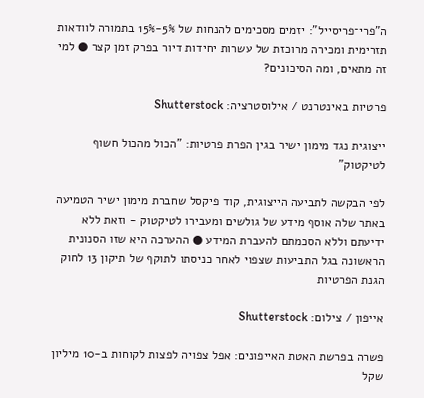ה"פרי־פריסייל": יזמים מסכימים להנחות של 5%-15% בתמורה לוודאות תזרימית ומכירה מרוכזת של עשרות יחידות דיור בפרק זמן קצר ● למי זה מתאים, ומה הסיכונים?

פרטיות באינטרנט / אילוסטרציה: Shutterstock

ייצוגית נגד מימון ישיר בגין הפרת פרטיות: "הכול מהכול חשוף לטיקטוק"

לפי הבקשה לתביעה הייצוגית, קוד פיקסל שחברת מימון ישיר הטמיעה באתר שלה אוסף מידע של גולשים ומעבירו לטיקטוק - וזאת ללא ידיעתם וללא הסכמתם להעברת המידע ● ההערכה היא שזו הסנונית הראשונה בגל התביעות שצפוי לאחר כניסתו לתוקף של תיקון 13 לחוק הגנת הפרטיות

אייפון / צילום: Shutterstock

פשרה בפרשת האטת האייפונים: אפל צפויה לפצות לקוחות ב-10 מיליון שקל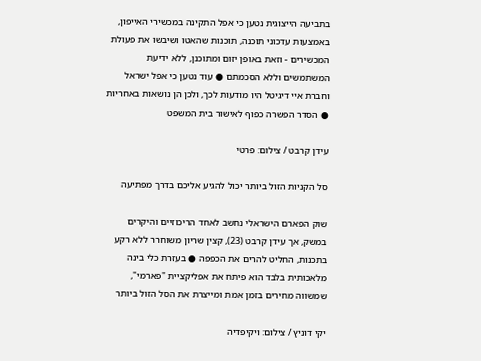בתביעה הייצוגית נטען כי אפל התקינה במכשירי האייפון, באמצעות עדכוני תוכנה, תוכנות שהאטו ושיבשו את פעולת המכשירים - וזאת באופן יזום ומתוכנן, ללא ידיעת המשתמשים וללא הסכמתם ● עוד נטען כי אפל ישראל וחברת איי דיגיטל היו מודעות לכך, ולכן הן נושאות באחריות ● הסדר הפשרה כפוף לאישור בית המשפט

עידן קרבט / צילום: פרטי

סל הקניות הזול ביותר יכול להגיע אליכם בדרך מפתיעה

שוק הפארם הישראלי נחשב לאחד הריכוזיים והיקרים במשק, אך עידן קרבט (23), קצין שריון משוחרר ללא רקע בתכנות, החליט להרים את הכפפה ● בעזרת כלי בינה מלאכותית בלבד הוא פיתח את אפליקציית "פארמי", שמשווה מחירים בזמן אמת ומייצרת את הסל הזול ביותר

יקי דוניץ / צילום: ויקיפדיה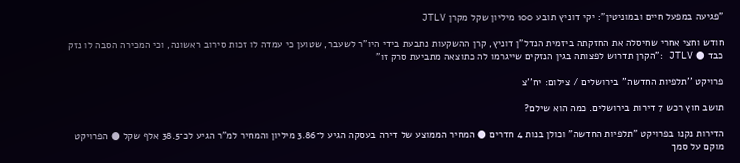"פגיעה במפעל חיים ובמוניטין": יקי דוניץ תובע 100 מיליון שקל מקרן JTLV

חודש וחצי אחרי שחיסלה את החזקתה ביזמית הנדל"ן דוניץ, קרן ההשקעות נתבעת בידי היו"ר לשעבר, שטוען כי עמדה לו זכות סירוב ראשונה, וכי המכירה הסבה לו נזק כבד ● JTLV :"הקרן תדרוש לפצותה בגין הנזקים שייגרמו לה כתוצאה מתביעת סרק זו"

פרויקט ''תלפיות החדשה'' בירושלים / צילום: יח''צ

תושב חוץ רכש 7 דירות בירושלים. כמה הוא שילם?

הדירות נקנו בפרויקט "תלפיות החדשה" וכולן בנות 4 חדרים ● המחיר הממוצע של דירה בעסקה הגיע ל־3.86 מיליון והמחיר למ"ר הגיע לכ־38.5 אלף שקל ● הפרויקט מוקם על סמך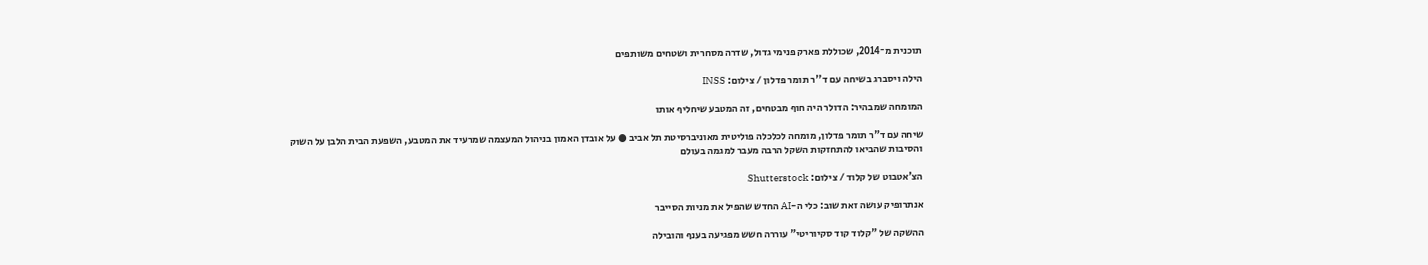תוכנית מ־2014, שכוללת פארק פנימי גדול, שדרה מסחרית ושטחים משותפים

הילה ויסברג בשיחה עם ד''ר תומר פדלון / צילום: INSS

המומחה שמבהיר: הדולר היה חוף מבטחים, זה המטבע שיחליף אותו

שיחה עם ד"ר תומר פדלון, מומחה לכלכלה פוליטית מאוניברסיטת תל אביב ● על אובדן האמון בניהול המעצמה שמרעיד את המטבע, השפעת הבית הלבן על השוק והסיבות שהביאו להתחזקות השקל הרבה מעבר למגמה בעולם

הצ'אטבוט של קלוד / צילום: Shutterstock

אנתרופיק עושה זאת שוב: כלי ה-AI החדש שהפיל את מניות הסייבר

ההשקה של "קלוד קוד סקיוריטי" עוררה חשש מפגיעה בענף והובילה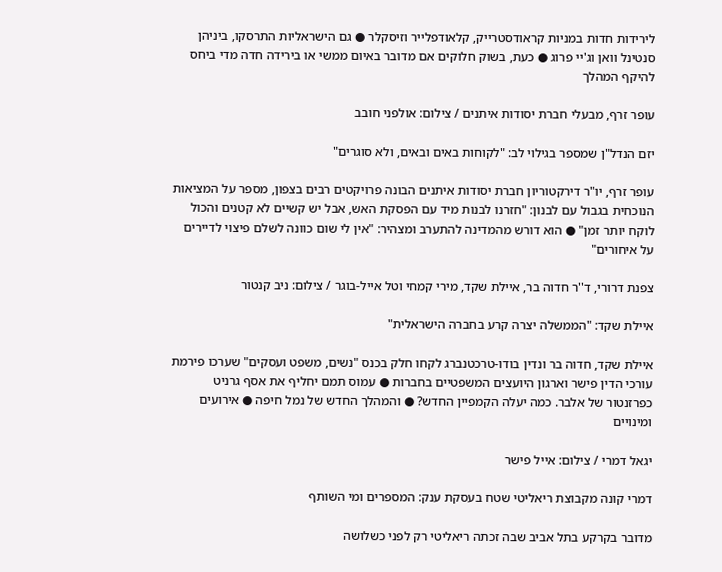לירידות חדות במניות קראודסטרייק, קלאודפלייר וזיסקלר ● גם הישראליות התרסקו, ביניהן סנטינל וואן וג'יי פרוג ● כעת, בשוק חלוקים אם מדובר באיום ממשי או בירידה חדה מדי ביחס להיקף המהלך

עופר זרף, מבעלי חברת יסודות איתנים / צילום: אולפני חובב

יזם הנדל"ן שמספר בגילוי לב: "לקוחות באים ובאים, ולא סוגרים"

עופר זרף, יו"ר דירקטוריון חברת יסודות איתנים הבונה פרויקטים רבים בצפון, מספר על המציאות הנוכחית בגבול עם לבנון: "חזרנו לבנות מיד עם הפסקת האש, אבל יש קשיים לא קטנים והכול לוקח יותר זמן" ● הוא דורש מהמדינה להתערב ומצהיר: "אין לי שום כוונה לשלם פיצוי לדיירים על איחורים"

צפנת דרורי, ד''ר חדוה בר, איילת שקד, מירי קמחי וטל אייל-בוגר / צילום: ניב קנטור

איילת שקד: "הממשלה יצרה קרע בחברה הישראלית"

איילת שקד, חדוה בר ונדין בודו-טרכטנברג לקחו חלק בכנס "נשים, משפט ועסקים" שערכו פירמת עורכי הדין פישר וארגון היועצים המשפטיים בחברות ● עמוס תמם יחליף את אסף גרניט כפרזנטור של אלבר. כמה יעלה הקמפיין החדש? ● והמהלך החדש של נמל חיפה ● אירועים ומינויים

יגאל דמרי / צילום: אייל פישר

דמרי קונה מקבוצת ריאליטי שטח בעסקת ענק: המספרים ומי השותף

מדובר בקרקע בתל אביב שבה זכתה ריאליטי רק לפני כשלושה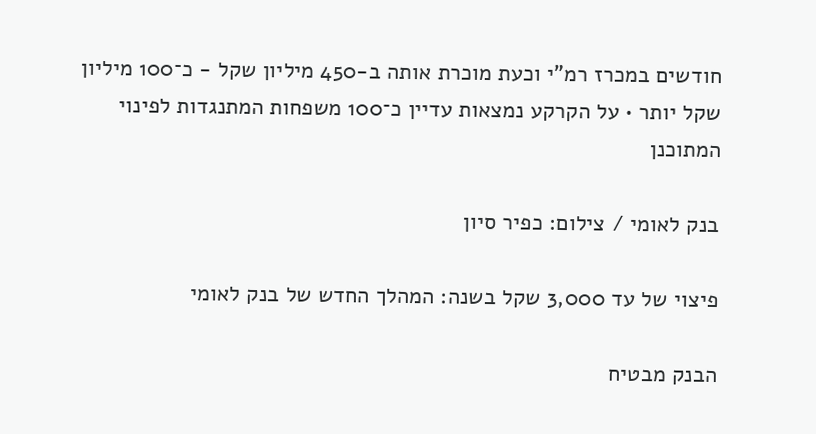חודשים במכרז רמ"י וכעת מוכרת אותה ב-450 מיליון שקל - כ־100 מיליון שקל יותר • על הקרקע נמצאות עדיין כ־100 משפחות המתנגדות לפינוי המתוכנן

בנק לאומי / צילום: כפיר סיון

פיצוי של עד 3,000 שקל בשנה: המהלך החדש של בנק לאומי

הבנק מבטיח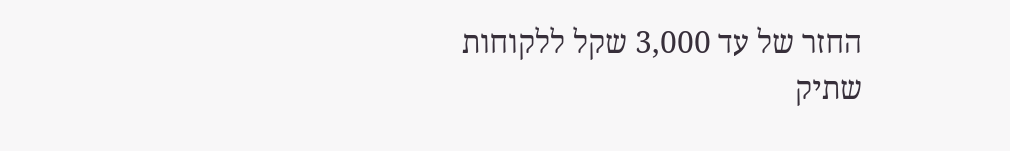החזר של עד 3,000 שקל ללקוחות שתיק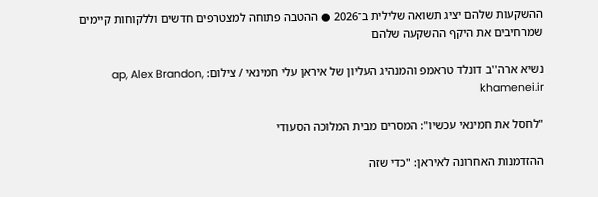ההשקעות שלהם יציג תשואה שלילית ב־2026 ● ההטבה פתוחה למצטרפים חדשים וללקוחות קיימים שמרחיבים את היקף ההשקעה שלהם

נשיא ארה''ב דונלד טראמפ והמנהיג העליון של איראן עלי חמינאי / צילום: ap, Alex Brandon, khamenei.ir

"לחסל את חמינאי עכשיו": המסרים מבית המלוכה הסעודי

ההזדמנות האחרונה לאיראן: "כדי שזה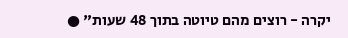יקרה - רוצים מהם טיוטה בתוך 48 שעות" ●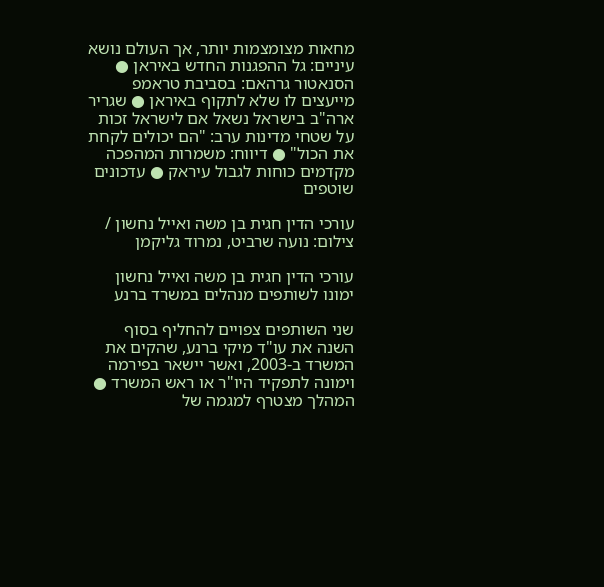מחאות מצומצמות יותר, אך העולם נושא עיניים: גל ההפגנות החדש באיראן ● הסנאטור גרהאם: בסביבת טראמפ מייעצים לו שלא לתקוף באיראן ● שגריר ארה"ב בישראל נשאל אם לישראל זכות על שטחי מדינות ערב: "הם יכולים לקחת את הכול" ● דיווח: משמרות המהפכה מקדמים כוחות לגבול עיראק ● עדכונים שוטפים

עורכי הדין חגית בן משה ואייל נחשון / צילום: נועה שרביט, נמרוד גליקמן

עורכי הדין חגית בן משה ואייל נחשון ימונו לשותפים מנהלים במשרד ברנע

שני השותפים צפויים להחליף בסוף השנה את עו"ד מיקי ברנע, שהקים את המשרד ב-2003, ואשר יישאר בפירמה וימונה לתפקיד היו"ר או ראש המשרד ● המהלך מצטרף למגמה של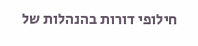חילופי דורות בהנהלות של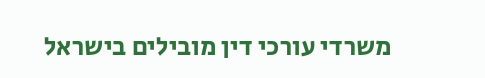משרדי עורכי דין מובילים בישראל